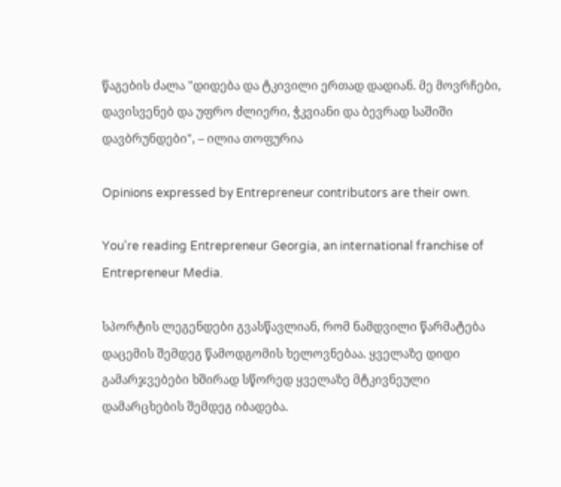წაგების ძალა "დიდება და ტკივილი ერთად დადიან. მე მოვრჩები, დავისვენებ და უფრო ძლიერი, ჭკვიანი და ბევრად საშიში დავბრუნდები", – ილია თოფურია

Opinions expressed by Entrepreneur contributors are their own.

You're reading Entrepreneur Georgia, an international franchise of Entrepreneur Media.

სპორტის ლეგენდები გვასწავლიან, რომ ნამდვილი წარმატება დაცემის შემდეგ წამოდგომის ხელოვნებაა. ყველაზე დიდი გამარჯვებები ხშირად სწორედ ყველაზე მტკივნეული დამარცხების შემდეგ იბადება.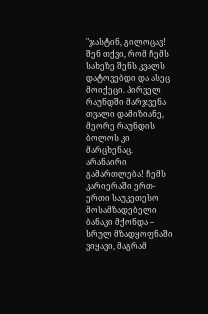"ჯასტინ, გილოცავ! შენ თქვი, რომ ჩემს სახეზე შენს კვალს დატოვებდი და ასეც მოიქეცი. პირველ რაუნდში მარჯვენა თვალი დამიზიანე, მეორე რაუნდის ბოლოს კი მარცხენაც. არანაირი გამართლება! ჩემს კარიერაში ერთ-ერთი საუკეთესო მოსამზადებელი ბანაკი მქონდა – სრულ მზადყოფნაში ვიყავი, მაგრამ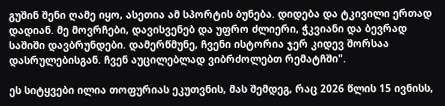გუშინ შენი ღამე იყო, ასეთია ამ სპორტის ბუნება. დიდება და ტკივილი ერთად დადიან. მე მოვრჩები, დავისვენებ და უფრო ძლიერი, ჭკვიანი და ბევრად საშიში დავბრუნდები. დამერწმუნე, ჩვენი ისტორია ჯერ კიდევ შორსაა დასრულებისგან. ჩვენ აუცილებლად ვიბრძოლებთ რემატჩში".

ეს სიტყვები ილია თოფურიას ეკუთვნის, მას შემდეგ, რაც 2026 წლის 15 ივნისს,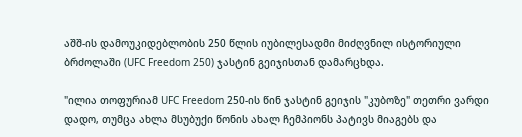აშშ-ის დამოუკიდებლობის 250 წლის იუბილესადმი მიძღვნილ ისტორიული ბრძოლაში (UFC Freedom 250) ჯასტინ გეიჯისთან დამარცხდა.

"ილია თოფურიამ UFC Freedom 250-ის წინ ჯასტინ გეიჯის "კუბოზე" თეთრი ვარდი დადო, თუმცა ახლა მსუბუქი წონის ახალ ჩემპიონს პატივს მიაგებს და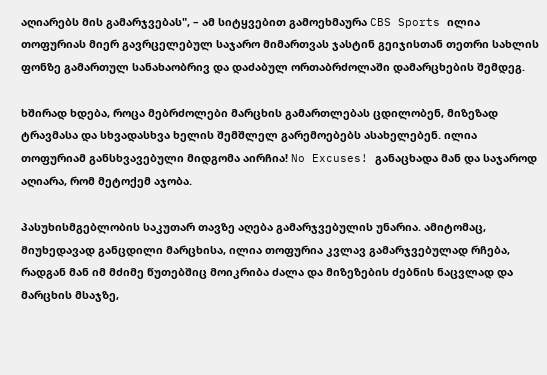აღიარებს მის გამარჯვებას", – ამ სიტყვებით გამოეხმაურა CBS Sports ილია თოფურიას მიერ გავრცელებულ საჯარო მიმართვას ჯასტინ გეიჯისთან თეთრი სახლის ფონზე გამართულ სანახაობრივ და დაძაბულ ორთაბრძოლაში დამარცხების შემდეგ.

ხშირად ხდება, როცა მებრძოლები მარცხის გამართლებას ცდილობენ, მიზეზად ტრავმასა და სხვადასხვა ხელის შემშლელ გარემოებებს ასახელებენ. ილია თოფურიამ განსხვავებული მიდგომა აირჩია! No Excuses! განაცხადა მან და საჯაროდ აღიარა, რომ მეტოქემ აჯობა.

პასუხისმგებლობის საკუთარ თავზე აღება გამარჯვებულის უნარია. ამიტომაც, მიუხედავად განცდილი მარცხისა, ილია თოფურია კვლავ გამარჯვებულად რჩება, რადგან მან იმ მძიმე წუთებშიც მოიკრიბა ძალა და მიზეზების ძებნის ნაცვლად და მარცხის მსაჯზე,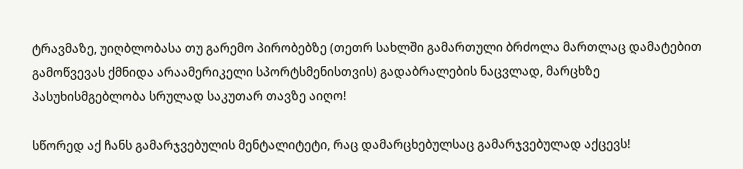ტრავმაზე, უიღბლობასა თუ გარემო პირობებზე (თეთრ სახლში გამართული ბრძოლა მართლაც დამატებით გამოწვევას ქმნიდა არაამერიკელი სპორტსმენისთვის) გადაბრალების ნაცვლად, მარცხზე პასუხისმგებლობა სრულად საკუთარ თავზე აიღო!

სწორედ აქ ჩანს გამარჯვებულის მენტალიტეტი, რაც დამარცხებულსაც გამარჯვებულად აქცევს!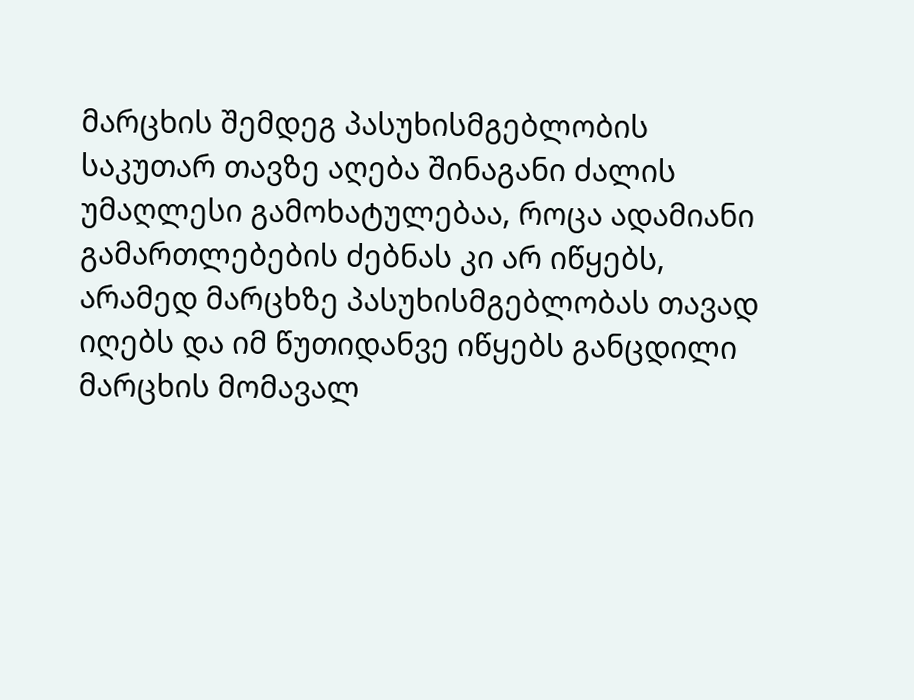მარცხის შემდეგ პასუხისმგებლობის საკუთარ თავზე აღება შინაგანი ძალის უმაღლესი გამოხატულებაა, როცა ადამიანი გამართლებების ძებნას კი არ იწყებს, არამედ მარცხზე პასუხისმგებლობას თავად იღებს და იმ წუთიდანვე იწყებს განცდილი მარცხის მომავალ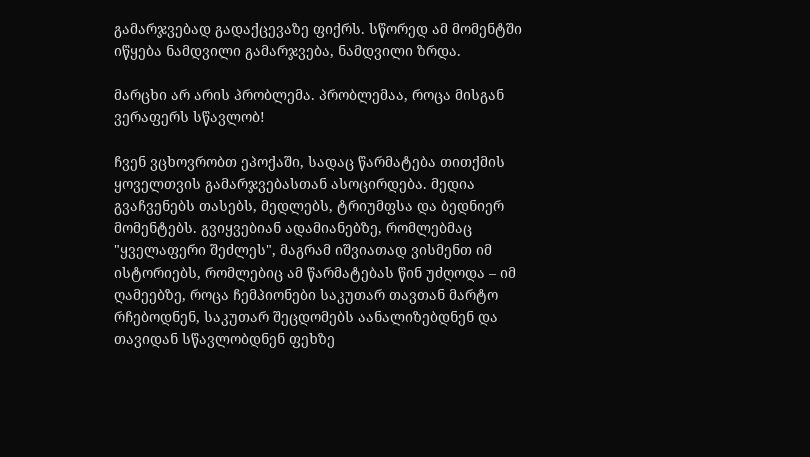გამარჯვებად გადაქცევაზე ფიქრს. სწორედ ამ მომენტში იწყება ნამდვილი გამარჯვება, ნამდვილი ზრდა.

მარცხი არ არის პრობლემა. პრობლემაა, როცა მისგან ვერაფერს სწავლობ!

ჩვენ ვცხოვრობთ ეპოქაში, სადაც წარმატება თითქმის ყოველთვის გამარჯვებასთან ასოცირდება. მედია გვაჩვენებს თასებს, მედლებს, ტრიუმფსა და ბედნიერ მომენტებს. გვიყვებიან ადამიანებზე, რომლებმაც "ყველაფერი შეძლეს", მაგრამ იშვიათად ვისმენთ იმ ისტორიებს, რომლებიც ამ წარმატებას წინ უძღოდა – იმ ღამეებზე, როცა ჩემპიონები საკუთარ თავთან მარტო რჩებოდნენ, საკუთარ შეცდომებს აანალიზებდნენ და თავიდან სწავლობდნენ ფეხზე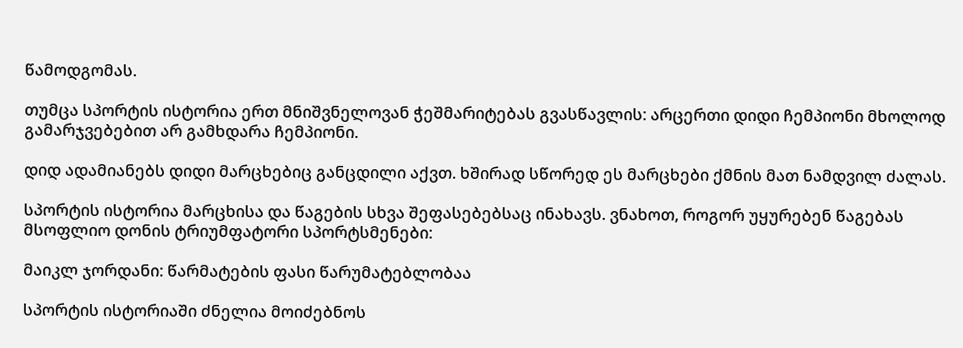წამოდგომას.

თუმცა სპორტის ისტორია ერთ მნიშვნელოვან ჭეშმარიტებას გვასწავლის: არცერთი დიდი ჩემპიონი მხოლოდ გამარჯვებებით არ გამხდარა ჩემპიონი.

დიდ ადამიანებს დიდი მარცხებიც განცდილი აქვთ. ხშირად სწორედ ეს მარცხები ქმნის მათ ნამდვილ ძალას.

სპორტის ისტორია მარცხისა და წაგების სხვა შეფასებებსაც ინახავს. ვნახოთ, როგორ უყურებენ წაგებას მსოფლიო დონის ტრიუმფატორი სპორტსმენები:

მაიკლ ჯორდანი: წარმატების ფასი წარუმატებლობაა

სპორტის ისტორიაში ძნელია მოიძებნოს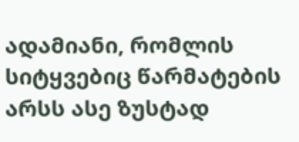ადამიანი, რომლის სიტყვებიც წარმატების არსს ასე ზუსტად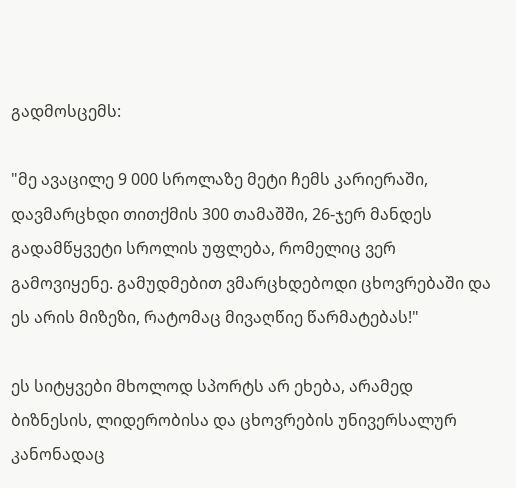გადმოსცემს:

"მე ავაცილე 9 000 სროლაზე მეტი ჩემს კარიერაში, დავმარცხდი თითქმის 300 თამაშში, 26-ჯერ მანდეს გადამწყვეტი სროლის უფლება, რომელიც ვერ გამოვიყენე. გამუდმებით ვმარცხდებოდი ცხოვრებაში და ეს არის მიზეზი, რატომაც მივაღწიე წარმატებას!"

ეს სიტყვები მხოლოდ სპორტს არ ეხება, არამედ ბიზნესის, ლიდერობისა და ცხოვრების უნივერსალურ კანონადაც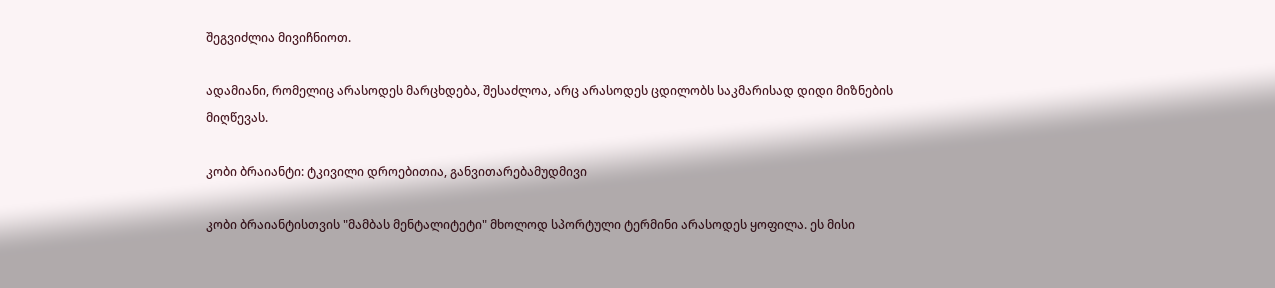შეგვიძლია მივიჩნიოთ.

ადამიანი, რომელიც არასოდეს მარცხდება, შესაძლოა, არც არასოდეს ცდილობს საკმარისად დიდი მიზნების მიღწევას.

კობი ბრაიანტი: ტკივილი დროებითია, განვითარებამუდმივი

კობი ბრაიანტისთვის "მამბას მენტალიტეტი" მხოლოდ სპორტული ტერმინი არასოდეს ყოფილა. ეს მისი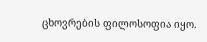ცხოვრების ფილოსოფია იყო.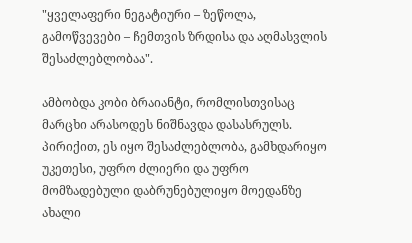"ყველაფერი ნეგატიური – ზეწოლა, გამოწვევები – ჩემთვის ზრდისა და აღმასვლის შესაძლებლობაა".

ამბობდა კობი ბრაიანტი, რომლისთვისაც მარცხი არასოდეს ნიშნავდა დასასრულს. პირიქით, ეს იყო შესაძლებლობა, გამხდარიყო უკეთესი, უფრო ძლიერი და უფრო მომზადებული დაბრუნებულიყო მოედანზე ახალი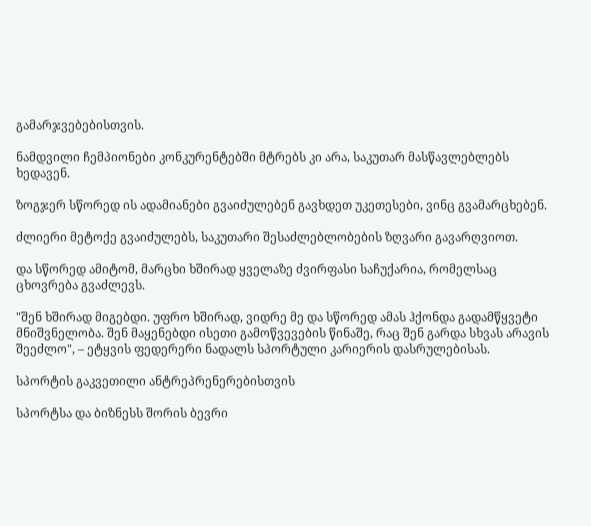გამარჯვებებისთვის.

ნამდვილი ჩემპიონები კონკურენტებში მტრებს კი არა, საკუთარ მასწავლებლებს ხედავენ.

ზოგჯერ სწორედ ის ადამიანები გვაიძულებენ გავხდეთ უკეთესები, ვინც გვამარცხებენ.

ძლიერი მეტოქე გვაიძულებს, საკუთარი შესაძლებლობების ზღვარი გავარღვიოთ.

და სწორედ ამიტომ, მარცხი ხშირად ყველაზე ძვირფასი საჩუქარია, რომელსაც ცხოვრება გვაძლევს.

"შენ ხშირად მიგებდი. უფრო ხშირად, ვიდრე მე და სწორედ ამას ჰქონდა გადამწყვეტი მნიშვნელობა. შენ მაყენებდი ისეთი გამოწვევების წინაშე, რაც შენ გარდა სხვას არავის შეეძლო", – ეტყვის ფედერერი ნადალს სპორტული კარიერის დასრულებისას.

სპორტის გაკვეთილი ანტრეპრენერებისთვის

სპორტსა და ბიზნესს შორის ბევრი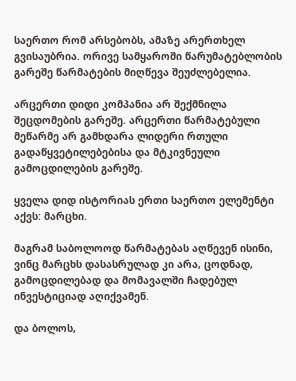საერთო რომ არსებობს, ამაზე არერთხელ გვისაუბრია. ორივე სამყაროში წარუმატებლობის გარეშე წარმატების მიღწევა შეუძლებელია.

არცერთი დიდი კომპანია არ შექმნილა შეცდომების გარეშე. არცერთი წარმატებული მეწარმე არ გამხდარა ლიდერი რთული გადაწყვეტილებებისა და მტკივნეული გამოცდილების გარეშე.

ყველა დიდ ისტორიას ერთი საერთო ელემენტი აქვს: მარცხი.

მაგრამ საბოლოოდ წარმატებას აღწევენ ისინი, ვინც მარცხს დასასრულად კი არა, ცოდნად, გამოცდილებად და მომავალში ჩადებულ ინვესტიციად აღიქვამენ.

და ბოლოს,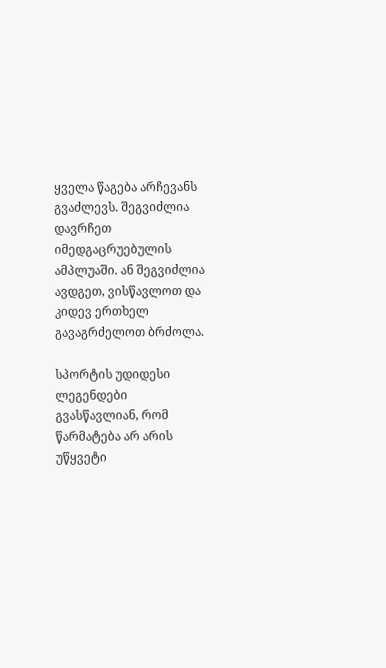ყველა წაგება არჩევანს გვაძლევს. შეგვიძლია დავრჩეთ იმედგაცრუებულის ამპლუაში. ან შეგვიძლია ავდგეთ, ვისწავლოთ და კიდევ ერთხელ გავაგრძელოთ ბრძოლა.

სპორტის უდიდესი ლეგენდები გვასწავლიან, რომ წარმატება არ არის უწყვეტი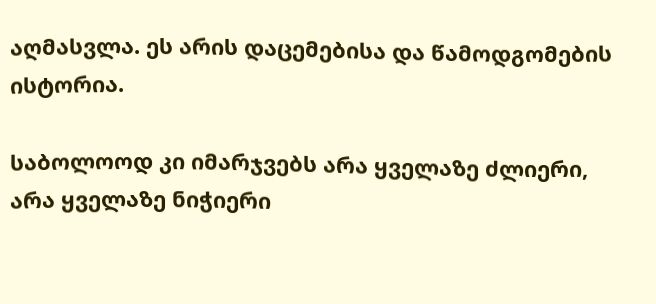აღმასვლა. ეს არის დაცემებისა და წამოდგომების ისტორია.

საბოლოოდ კი იმარჯვებს არა ყველაზე ძლიერი, არა ყველაზე ნიჭიერი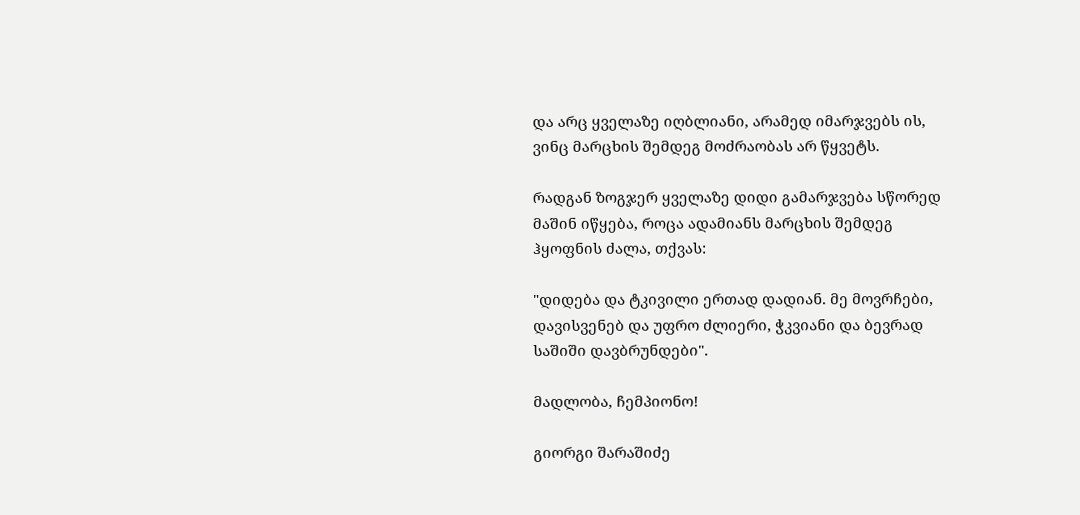და არც ყველაზე იღბლიანი, არამედ იმარჯვებს ის, ვინც მარცხის შემდეგ მოძრაობას არ წყვეტს.

რადგან ზოგჯერ ყველაზე დიდი გამარჯვება სწორედ მაშინ იწყება, როცა ადამიანს მარცხის შემდეგ ჰყოფნის ძალა, თქვას:

"დიდება და ტკივილი ერთად დადიან. მე მოვრჩები, დავისვენებ და უფრო ძლიერი, ჭკვიანი და ბევრად საშიში დავბრუნდები".

მადლობა, ჩემპიონო!

გიორგი შარაშიძე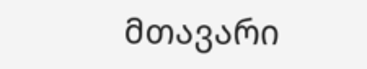მთავარი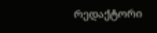რედაქტორი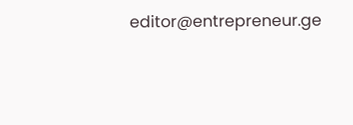editor@entrepreneur.ge